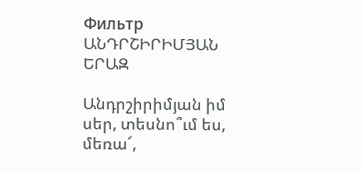Фильтр
ԱՆԴՐՇԻՐԻՄՅԱՆ ԵՐԱԶ

Անդրշիրիմյան իմ սեր, տեսնո՞ւմ ես, մեռա՜,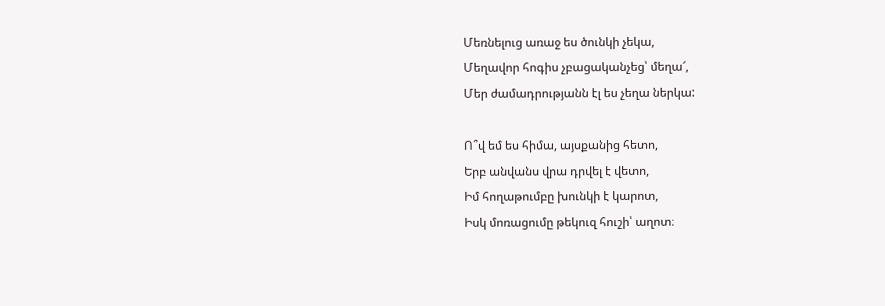Մեռնելուց առաջ ես ծունկի չեկա,
Մեղավոր հոգիս չբացականչեց՝ մեղա՜,
Մեր ժամադրությանն էլ ես չեղա ներկա:

Ո՞վ եմ ես հիմա, այսքանից հետո,
Երբ անվանս վրա դրվել է վետո,
Իմ հողաթումբը խունկի է կարոտ,
Իսկ մոռացումը թեկուզ հուշի՝ աղոտ։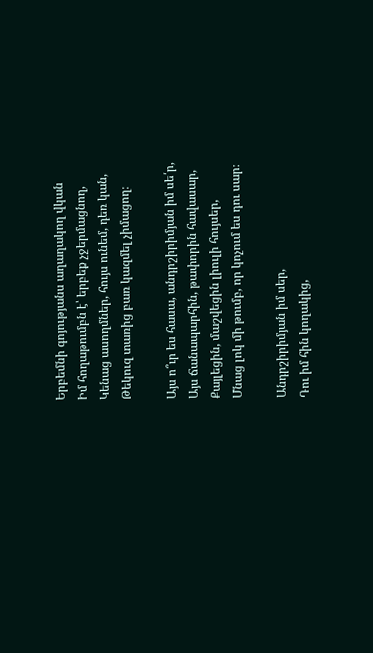Երբեմնի գոյությանս աղաղակող վկան
Իմ հողաթումբն է՝ երբեք չջերմացնող,
Կենաց ասողմներ, հույս ունեմ, դեռ կան,
Թեկուզ տառից բառ կազմել չիմացող։

Այս ո՞ւր ես հասա, անդրշիրիմյան իմ սե՛ր,
Այս ճանապարհին, թափորին հավասար,
Քայլեցին, մաշվեցին լիուլի հույսեր,
Մնաց լոկ մի թումբ, որ կոչում ես դու սար։

Անդրշիրիմյան իմ սեր,
Դու իմ հին կողակից,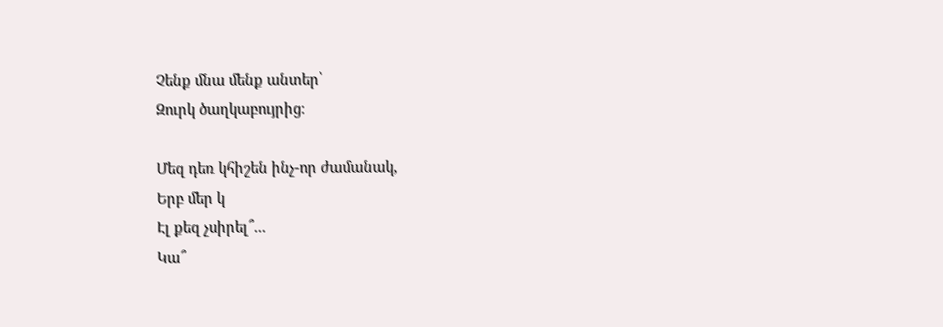Չենք մնա մենք անտեր՝
Զուրկ ծաղկաբույրից։

Մեզ դեռ կհիշեն ինչ-որ ժամանակ,
Երբ մեր կ
Էլ քեզ չսիրել՞...
Կա՞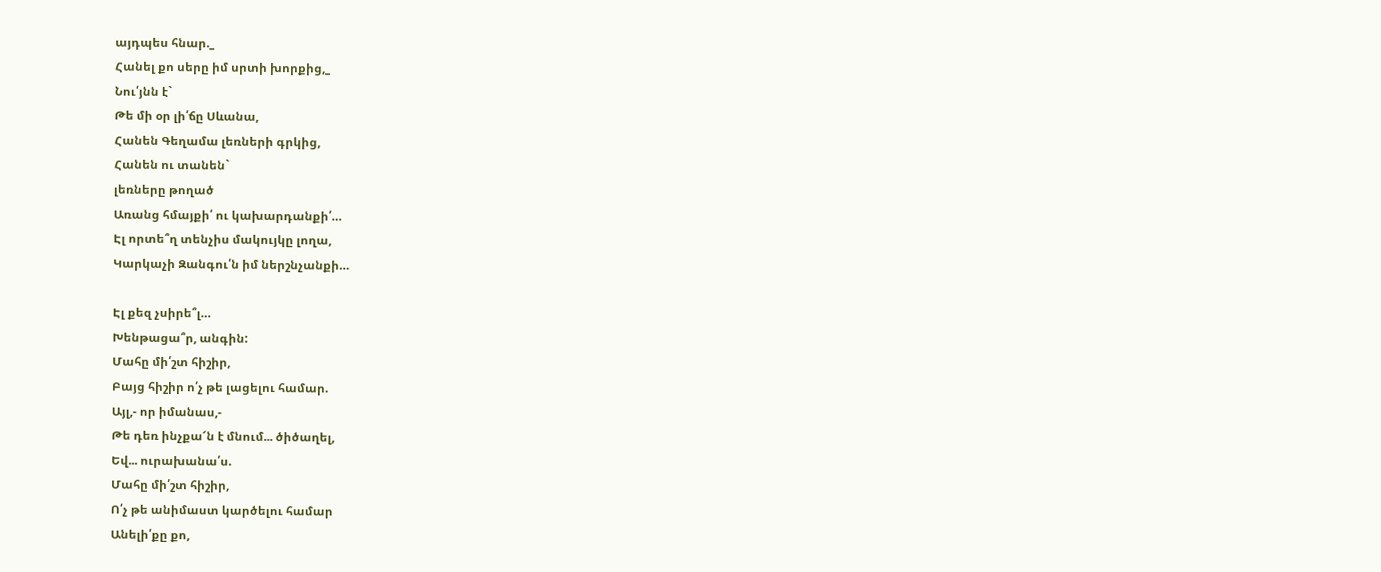այդպես հնար._
Հանել քո սերը իմ սրտի խորքից,_
Նու՛յնն է`
Թե մի օր լի՛ճը Սևանա,
Հանեն Գեղամա լեռների գրկից,
Հանեն ու տանեն`
լեռները թողած
Առանց հմայքի՛ ու կախարդանքի՛…
Էլ որտե՞ղ տենչիս մակույկը լողա,
Կարկաչի Զանգու՛ն իմ ներշնչանքի…

Էլ քեզ չսիրե՞լ…
Խենթացա՞ր, անգին:
Մահը մի՛շտ հիշիր,
Բայց հիշիր ո՛չ թե լացելու համար.
Այլ,- որ իմանաս,-
Թե դեռ ինչքա՜ն է մնում... ծիծաղել,
Եվ... ուրախանա՛ս.
Մահը մի՛շտ հիշիր,
Ո՛չ թե անիմաստ կարծելու համար
Անելի՛քը քո,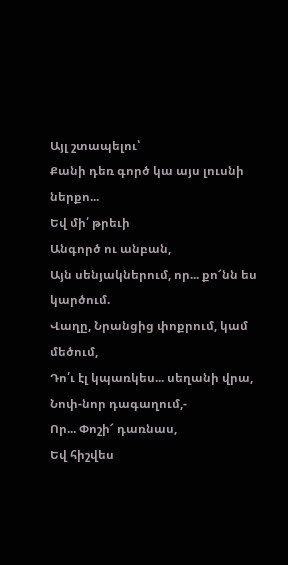Այլ շտապելու՝
Քանի դեռ գործ կա այս լուսնի ներքո...
Եվ մի՛ թրեւի
Անգործ ու անբան,
Այն սենյակներում, որ... քո՜նն ես կարծում.
Վաղը, Նրանցից փոքրում, կամ մեծում,
Դո՛ւ էլ կպառկես... սեղանի վրա,
Նոփ-նոր դագաղում,-
Որ... Փոշի՜ դառնաս,
Եվ հիշվես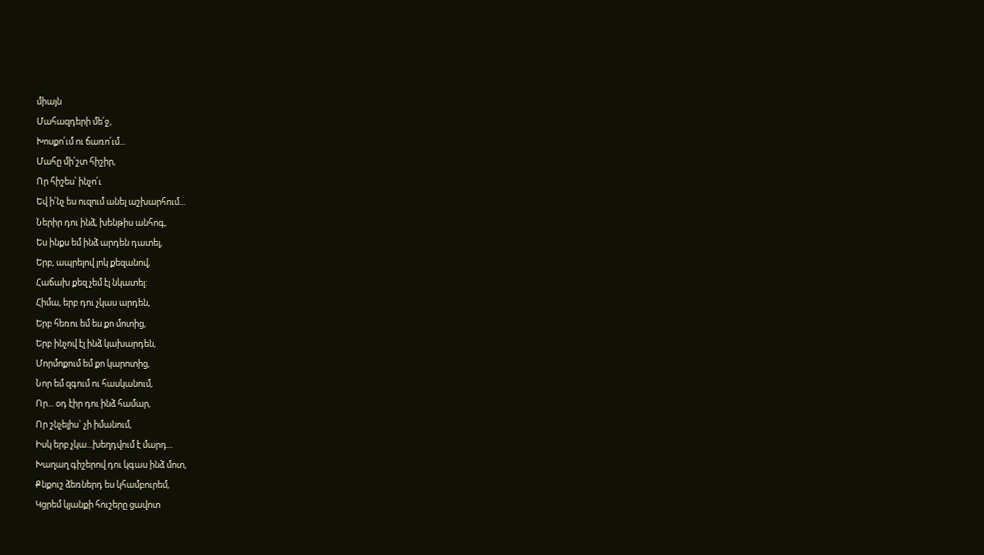միայն
Մահազդերի մե՛ջ,
Խոսքո՛ւմ ու ճառո՛ւմ...
Մահը մի՛շտ հիշիր,
Որ հիշես՝ ինչո՛ւ
Եվ ի՛նչ ես ուզում անել աշխարհում...
Ներիր դու ինձ, խենթիս անհոգ,
Ես ինքս եմ ինձ արդեն դատել,
Երբ, ապրելով լոկ քեզանով,
Հաճախ քեզ չեմ էլ նկատել:
Հիմա, երբ դու չկաս արդեն,
Երբ հեռու եմ ես քո մոտից,
Երբ ինչով էլ ինձ կախարդեն,
Մորմոքում եմ քո կարոտից,
Նոր եմ զգում ու հասկանում,
Որ... օդ էիր դու ինձ համար,
Որ շնչելիս` չի իմանում,
Իսկ երբ չկա...խեղդվում է մարդ...
Խաղաղ գիշերով դու կգաս ինձ մոտ,
Քնքուշ ձեռներդ ես կհամբուրեմ,
Կցրեմ կյանքի հուշերը ցավոտ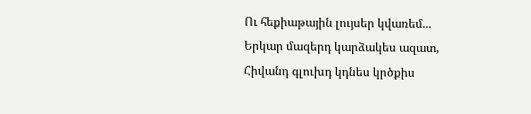Ու հեքիաթային լույսեր կվառեմ...
Երկար մազերդ կարձակես ազատ,
Հիվանդ գլուխդ կդնես կրծքիս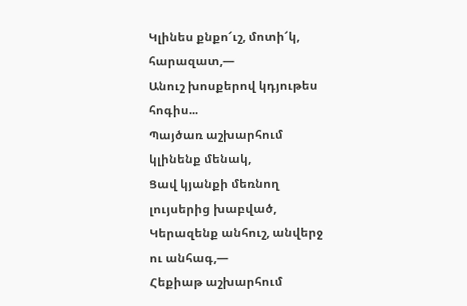Կլինես քնքո՜ւշ, մոտի՜կ, հարազատ,—
Անուշ խոսքերով կդյութես հոգիս...
Պայծառ աշխարհում կլինենք մենակ,
Ցավ կյանքի մեռնող լույսերից խաբված,
Կերազենք անհուշ, անվերջ ու անհագ,—
Հեքիաթ աշխարհում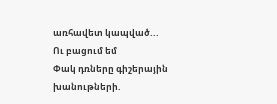առհավետ կապված...
Ու բացում եմ
Փակ դռները գիշերային խանութների.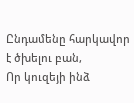Ընդամենը հարկավոր է ծխելու բան,
Որ կուզեյի ինձ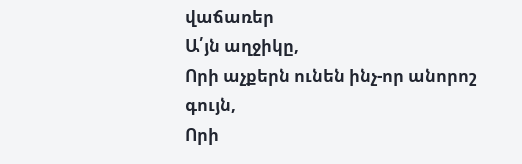վաճառեր
Ա՛յն աղջիկը,
Որի աչքերն ունեն ինչ-որ անորոշ գույն,
Որի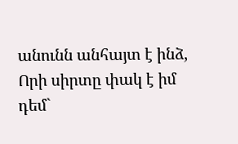անունն անհայտ է ինձ,
Որի սիրտը փակ է իմ դեմ`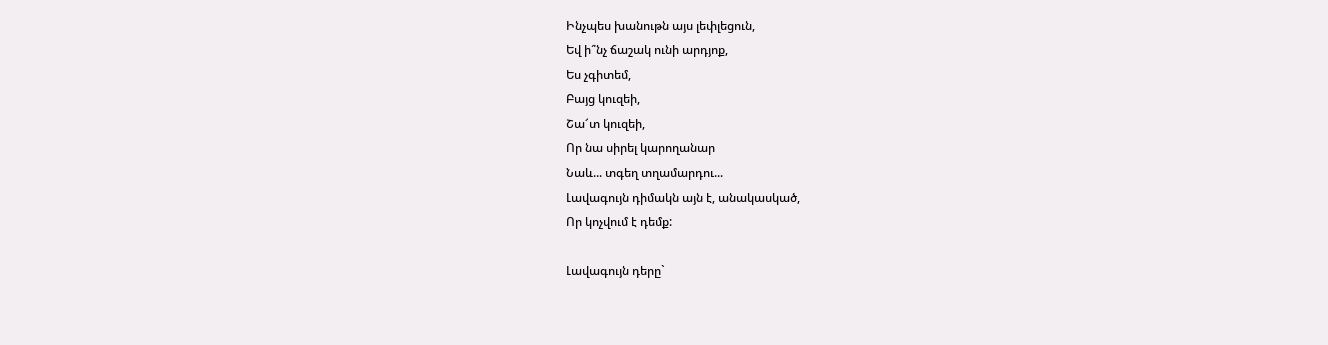Ինչպես խանութն այս լեփլեցուն,
Եվ ի՞նչ ճաշակ ունի արդյոք,
Ես չգիտեմ,
Բայց կուզեի,
Շա՜տ կուզեի,
Որ նա սիրել կարողանար
Նաև... տգեղ տղամարդու...
Լավագույն դիմակն այն է, անակասկած,
Որ կոչվում է դեմք:

Լավագույն դերը`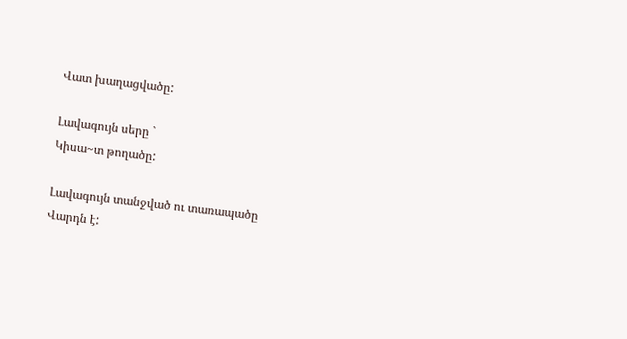Վատ խաղացվածը:

Լավագույն սերը `
Կիսա~տ թողածը:

Լավագույն տանջված ու տառապածը
Վարդն է: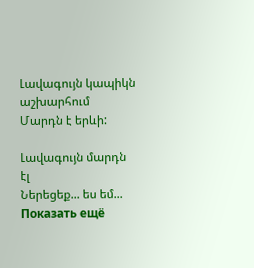Լավագույն կապիկն աշխարհում
Մարդն է երևի:

Լավագույն մարդն էլ
Ներեցեք... ես եմ...
Показать ещё